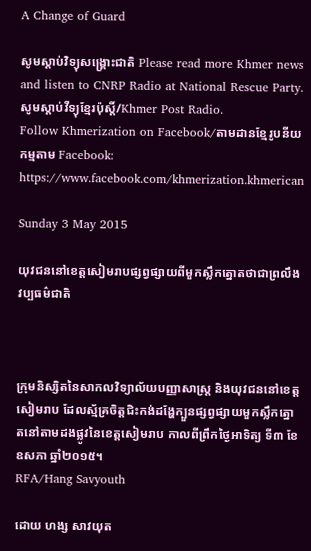A Change of Guard

សូមស្តាប់វិទ្យុសង្គ្រោះជាតិ Please read more Khmer news and listen to CNRP Radio at National Rescue Party. សូមស្តាប់វីទ្យុខ្មែរប៉ុស្តិ៍/Khmer Post Radio.
Follow Khmerization on Facebook/តាមដានខ្មែរូបនីយកម្មតាម Facebook: https://www.facebook.com/khmerization.khmerican

Sunday 3 May 2015

យុវជននៅខេត្តសៀមរាបផ្សព្វផ្សាយពីមួកស្លឹកត្នោតថាជាព្រលឹងវប្បធម៌ជាតិ



ក្រុមនិស្សិតនៃសាកលវិទ្យាល័យបញ្ញាសាស្ត្រ និងយុវជននៅខេត្តសៀមរាប ដែលស្ម័គ្រចិត្តជិះកង់ដង្ហែក្បួនផ្សព្វផ្សាយមួកស្លឹកត្នោតនៅតាមដងផ្លូវនៃខេត្តសៀមរាប កាលពីព្រឹកថ្ងៃអាទិត្យ ទី៣ ខែឧសភា ឆ្នាំ២០១៥។
RFA/Hang Savyouth

ដោយ ហង្ស សាវយុត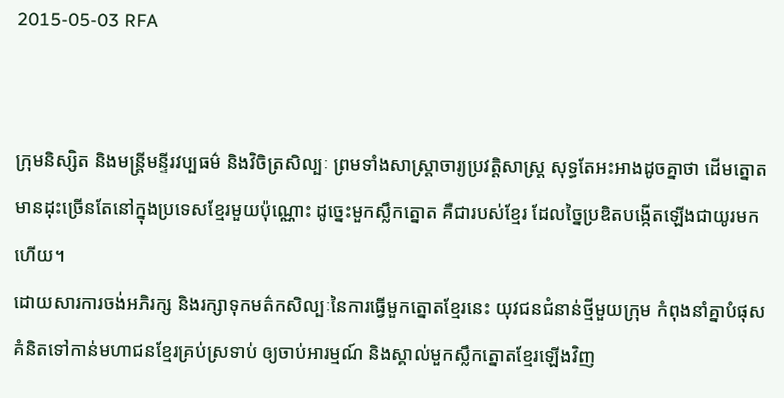2015-05-03 RFA


ក្រុមនិស្សិត និងមន្ត្រីមន្ទីរវប្បធម៌ និងវិចិត្រសិល្បៈ ព្រមទាំងសាស្ត្រាចារ្យប្រវត្តិសាស្ត្រ សុទ្ធតែអះអាងដូចគ្នាថា ដើមត្នោតមានដុះច្រើនតែនៅក្នុងប្រទេសខ្មែរមួយប៉ុណ្ណោះ ដូច្នេះមួកស្លឹកត្នោត គឺជារបស់ខ្មែរ ដែលច្នៃប្រឌិតបង្កើតឡើងជាយូរមកហើយ។
ដោយសារការចង់អភិរក្ស និងរក្សាទុកមត៌កសិល្បៈនៃការធ្វើមួកត្នោតខ្មែរនេះ យុវជនជំនាន់ថ្មីមួយក្រុម កំពុងនាំគ្នាបំផុសគំនិតទៅកាន់មហាជនខ្មែរគ្រប់ស្រទាប់ ឲ្យចាប់អារម្មណ៍ និងស្គាល់មួកស្លឹកត្នោតខ្មែរឡើងវិញ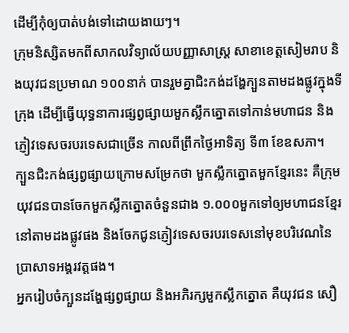ដើម្បីកុំឲ្យបាត់បង់ទៅដោយងាយៗ។
ក្រុមនិស្សិតមកពីសាកលវិទ្យាល័យបញ្ញាសាស្ត្រ សាខាខេត្តសៀមរាប និងយុវជនប្រមាណ ១០០នាក់ បានរួមគ្នាជិះកង់ដង្ហែក្បួនតាមដងផ្លូវក្នុងទីក្រុង ដើម្បីធ្វើយុទ្ធនាការផ្សព្វផ្សាយមួកស្លឹកត្នោតទៅកាន់មហាជន និងភ្ញៀវទេសចរបរទេសជាច្រើន កាលពីព្រឹកថ្ងៃអាទិត្យ ទី៣ ខែឧសភា។
ក្បួនជិះកង់ផ្សព្វផ្សាយក្រោមសម្រែកថា មួកស្លឹកត្នោតមួកខ្មែរនេះ គឺក្រុមយុវជនបានចែកមួកស្លឹកត្នោតចំនួនជាង ១.០០០មួកទៅឲ្យមហាជនខ្មែរនៅតាមដងផ្លូវផង និងចែកជូនភ្ញៀវទេសចរបរទេសនៅមុខបរិវេណនៃប្រាសាទអង្គរវត្តផង។
អ្នករៀបចំក្បួនដង្ហែផ្សព្វផ្សាយ និងអភិរក្សមួកស្លឹកត្នោត គឺយុវជន សឿ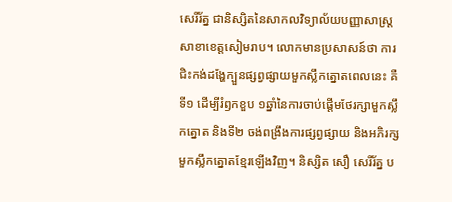សេរីរ័ត្ន ជានិស្សិតនៃសាកលវិទ្យាល័យបញ្ញាសាស្ត្រ សាខាខេត្តសៀមរាប។ លោកមានប្រសាសន៍ថា ការជិះកង់ដង្ហែក្បួនផ្សព្វផ្សាយមួកស្លឹកត្នោតពេលនេះ គឺទី១ ដើម្បីរំឭកខួប ១ឆ្នាំនៃការចាប់ផ្តើមថែរក្សាមួកស្លឹកត្នោត និងទី២ ចង់ពង្រឹងការផ្សព្វផ្សាយ និងអភិរក្សមួកស្លឹកត្នោតខ្មែរឡើងវិញ។ និស្សិត សឿ សេរីរ័ត្ន ប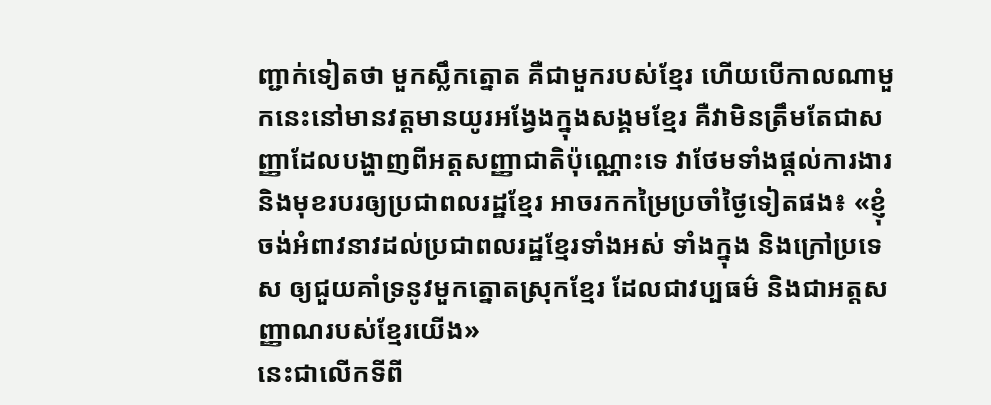ញ្ជាក់ទៀតថា មួកស្លឹកត្នោត គឺជាមួករបស់ខ្មែរ ហើយបើកាលណាមួកនេះនៅមានវត្តមានយូរអង្វែងក្នុងសង្គមខ្មែរ គឺវាមិនត្រឹមតែជាសញ្ញាដែលបង្ហាញពីអត្តសញ្ញាជាតិប៉ុណ្ណោះទេ វាថែមទាំងផ្ដល់ការងារ និងមុខរបរឲ្យប្រជាពលរដ្ឋខ្មែរ អាចរកកម្រៃប្រចាំថ្ងៃទៀតផង៖ «ខ្ញុំចង់អំពាវនាវដល់ប្រជាពលរដ្ឋខ្មែរទាំងអស់ ទាំងក្នុង និងក្រៅប្រទេស ឲ្យជួយគាំទ្រនូវមួកត្នោតស្រុកខ្មែរ ដែលជាវប្បធម៌ និងជាអត្តសញ្ញាណរបស់ខ្មែរយើង»
នេះជាលើកទីពី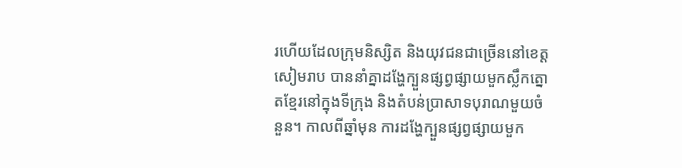រហើយដែលក្រុមនិស្សិត និងយុវជនជាច្រើននៅខេត្តសៀមរាប បាននាំគ្នាដង្ហែក្បួនផ្សព្វផ្សាយមួកស្លឹកត្នោតខ្មែរនៅក្នុងទីក្រុង និងតំបន់ប្រាសាទបុរាណមួយចំនួន។ កាលពីឆ្នាំមុន ការដង្ហែក្បួនផ្សព្វផ្សាយមួក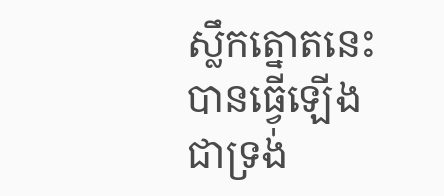ស្លឹកត្នោតនេះ បានធ្វើឡើងជាទ្រង់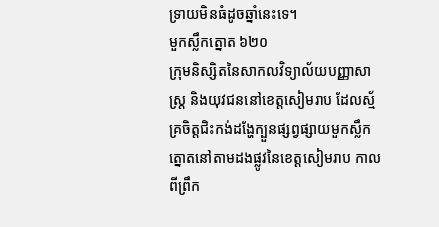ទ្រាយមិនធំដូចឆ្នាំនេះទេ។
មួកស្លឹកត្នោត ៦២០
ក្រុមនិស្សិតនៃសាកលវិទ្យាល័យបញ្ញាសាស្ត្រ និងយុវជននៅខេត្តសៀមរាប ដែលស្ម័គ្រចិត្តជិះកង់ដង្ហែក្បួនផ្សព្វផ្សាយមួកស្លឹកត្នោតនៅតាមដងផ្លូវនៃខេត្តសៀមរាប កាលពីព្រឹក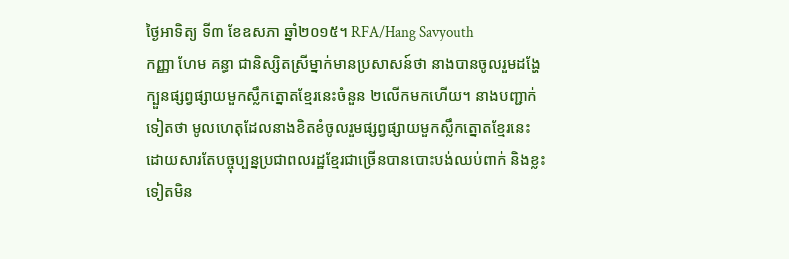ថ្ងៃអាទិត្យ ទី៣ ខែឧសភា ឆ្នាំ២០១៥។ RFA/Hang Savyouth
កញ្ញា ហែម គន្ធា ជានិស្សិតស្រីម្នាក់មានប្រសាសន៍ថា នាងបានចូលរួមដង្ហែក្បួនផ្សព្វផ្សាយមួកស្លឹកត្នោតខ្មែរនេះចំនួន ២លើកមកហើយ។ នាងបញ្ជាក់ទៀតថា មូលហេតុដែលនាងខិតខំចូលរួមផ្សព្វផ្សាយមួកស្លឹកត្នោតខ្មែរនេះ ដោយសារតែបច្ចុប្បន្នប្រជាពលរដ្ឋខ្មែរជាច្រើនបានបោះបង់ឈប់ពាក់ និងខ្លះទៀតមិន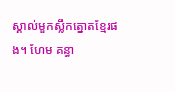ស្គាល់មួកស្លឹកត្នោតខ្មែរផង។ ហែម គន្ធា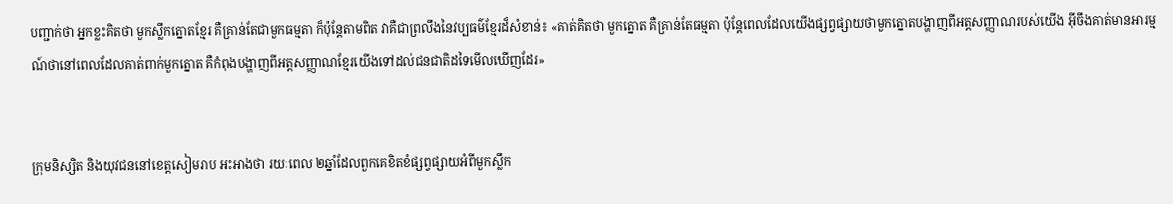បញ្ជាក់ថា អ្នកខ្លះគិតថា មួកស្លឹកត្នោតខ្មែរ គឺគ្រាន់តែជាមួកធម្មតា ក៏ប៉ុន្តែតាមពិត វាគឺជាព្រលឹងនៃវប្បធម៌ខ្មែរដ៏សំខាន់៖ «គាត់គិតថា មួកត្នោត គឺគ្រាន់តែធម្មតា ប៉ុន្តែពេលដែលយើងផ្សព្វផ្សាយថាមួកត្នោតបង្ហាញពីអត្តសញ្ញាណរបស់យើង អ៊ីចឹងគាត់មានអារម្មណ៍ថានៅពេលដែលគាត់ពាក់មួកត្នោត គឺកំពុងបង្ហាញពីអត្តសញ្ញាណខ្មែរយើងទៅដល់ជនជាតិដទៃមើលឃើញដែរ»


ក្រុមនិស្សិត និងយុវជននៅខេត្តសៀមរាប អះអាងថា រយៈពេល ២ឆ្នាំដែលពួកគេខិតខំផ្សព្វផ្សាយអំពីមួកស្លឹក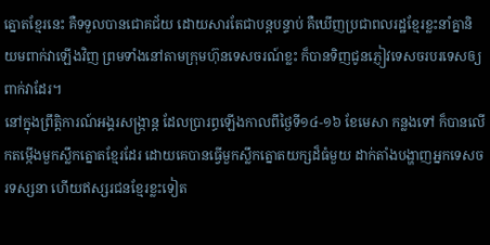ត្នោតខ្មែរនេះ គឺទទួលបានជោគជ័យ ដោយសារតែជាបន្តបន្ទាប់ គឺឃើញប្រជាពលរដ្ឋខ្មែរខ្លះនាំគ្នានិយមពាក់វាឡើងវិញ ព្រមទាំងនៅតាមក្រុមហ៊ុនទេសចរណ៍ខ្លះ ក៏បានទិញជូនភ្ញៀវទេសចរបរទេសឲ្យពាក់វាដែរ។
នៅក្នុងព្រឹត្តិការណ៍អង្គរសង្ក្រាន្ត ដែលប្រារព្ធឡើងកាលពីថ្ងៃទី១៤-១៦ ខែមេសា កន្លងទៅ ក៏បានលើកតម្កើងមួកស្លឹកត្នោតខ្មែរដែរ ដោយគេបានធ្វើមួកស្លឹកត្នោតយក្សដ៏ធំមួយ ដាក់តាំងបង្ហាញអ្នកទេសចរទស្សនា ហើយឥស្សរជនខ្មែរខ្លះទៀត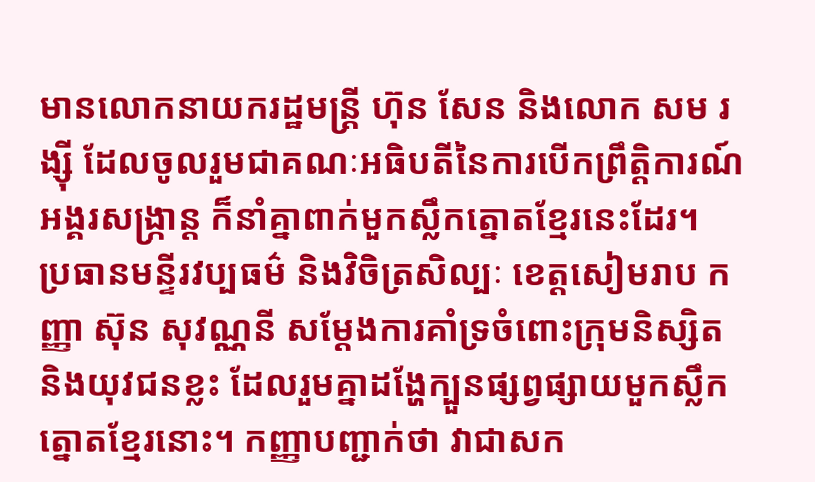មានលោកនាយករដ្ឋមន្ត្រី ហ៊ុន សែន និងលោក សម រង្ស៊ី ដែលចូលរួមជាគណៈអធិបតីនៃការបើកព្រឹត្តិការណ៍អង្គរសង្ក្រាន្ត ក៏នាំគ្នាពាក់មួកស្លឹកត្នោតខ្មែរនេះដែរ។
ប្រធានមន្ទីរវប្បធម៌ និងវិចិត្រសិល្បៈ ខេត្តសៀមរាប កញ្ញា ស៊ុន សុវណ្ណនី សម្ដែងការគាំទ្រចំពោះក្រុមនិស្សិត និងយុវជនខ្លះ ដែលរួមគ្នាដង្ហែក្បួនផ្សព្វផ្សាយមួកស្លឹកត្នោតខ្មែរនោះ។ កញ្ញាបញ្ជាក់ថា វាជាសក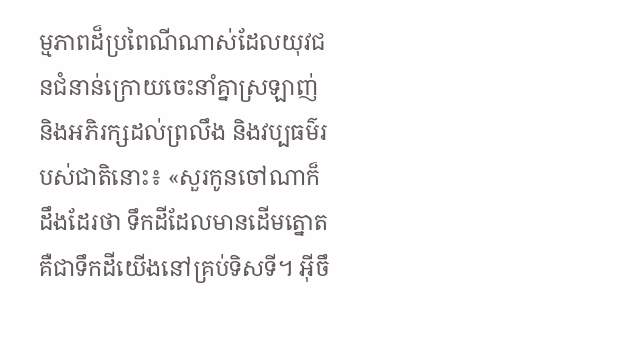ម្មភាពដ៏ប្រពៃណីណាស់ដែលយុវជនជំនាន់ក្រោយចេះនាំគ្នាស្រឡាញ់ និងអភិរក្សដល់ព្រលឹង និងវប្បធម៌របស់ជាតិនោះ៖ «សួរកូនចៅណាក៏ដឹងដែរថា ទឹកដីដែលមានដើមត្នោត គឺជាទឹកដីយើងនៅគ្រប់ទិសទី។ អ៊ីចឹ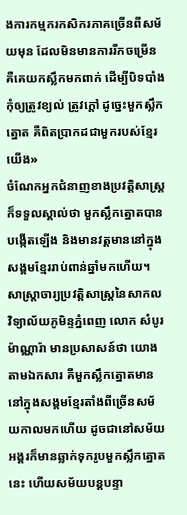ងការកម្មករកសិករភាគច្រើនពីសម័យមុន ដែលមិនមានការរីកចម្រើន គឺគេយកស្លឹកមកពាក់ ដើម្បីបិទបាំងកុំឲ្យត្រូវខ្យល់ ត្រូវក្ដៅ ដូច្នេះមួកស្លឹកត្នោត គឺពិតប្រាកដជាមួករបស់ខ្មែរយើង»
ចំណែកអ្នកជំនាញខាងប្រវត្តិសាស្ត្រ ក៏ទទួលស្គាល់ថា មួកស្លឹកត្នោតបានបង្កើតឡើង និងមានវត្តមាននៅក្នុងសង្គមខ្មែររាប់ពាន់ឆ្នាំមកហើយ។
សាស្ត្រាចារ្យប្រវត្តិសាស្ត្រនៃសាកលវិទ្យាល័យភូមិន្ទភ្នំពេញ លោក សំបូរ ម៉ាណ្ណារ៉ា មានប្រសាសន៍ថា យោងតាមឯកសារ គឺមួកស្លឹកត្នោតមាននៅក្នុងសង្គមខ្មែរតាំងពីច្រើនសម័យកាលមកហើយ ដូចជានៅសម័យអង្គរក៏មានឆ្លាក់ទុករូបមួកស្លឹកត្នោតនេះ ហើយសម័យបន្តបន្ទា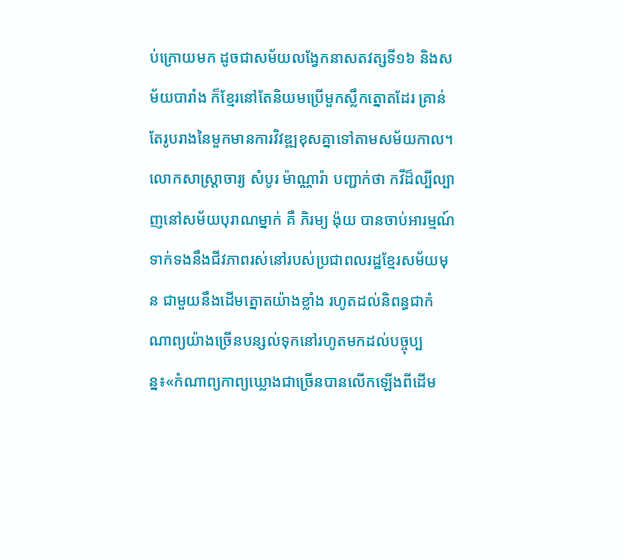ប់ក្រោយមក ដូចជាសម័យលង្វែកនាសតវត្សទី១៦ និងសម័យបារាំង ក៏ខ្មែរនៅតែនិយមប្រើមួកស្លឹកត្នោតដែរ គ្រាន់តែរូបរាងនៃមួកមានការវិវឌ្ឍខុសគ្នាទៅតាមសម័យកាល។ លោកសាស្ត្រាចារ្យ សំបូរ ម៉ាណ្ណារ៉ា បញ្ជាក់ថា កវីដ៏ល្បីល្បាញនៅសម័យបុរាណម្នាក់ គឺ ភិរម្យ ង៉ុយ បានចាប់អារម្មណ៍ទាក់ទងនឹងជីវភាពរស់នៅរបស់ប្រជាពលរដ្ឋខ្មែរសម័យមុន ជាមួយនឹងដើមត្នោតយ៉ាងខ្លាំង រហូតដល់និពន្ធជាកំណាព្យយ៉ាងច្រើនបន្សល់ទុកនៅរហូតមកដល់បច្ចុប្បន្ន៖«កំណាព្យកាព្យឃ្លោងជាច្រើនបានលើកឡើងពីដើម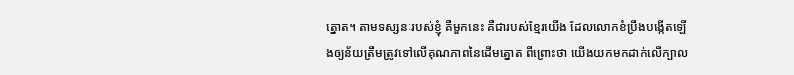ត្នោត។ តាមទស្សនៈរបស់ខ្ញុំ គឺមួកនេះ គឺជារបស់ខ្មែរយើង ដែលលោកខំប្រឹងបង្កើតឡើងឲ្យន័យត្រឹមត្រូវទៅលើគុណភាពនៃដើមត្នោត ពីព្រោះថា យើងយកមកដាក់លើក្បាល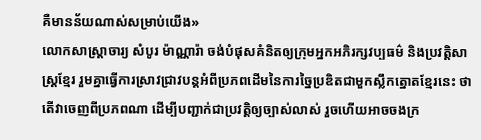គឺមានន័យណាស់សម្រាប់យើង»
លោកសាស្ត្រាចារ្យ សំបូរ ម៉ាណ្ណារ៉ា ចង់បំផុសគំនិតឲ្យក្រុមអ្នកអភិរក្សវប្បធម៌ និងប្រវត្តិសាស្ត្រខ្មែរ រួមគ្នាធ្វើការស្រាវជ្រាវបន្តអំពីប្រភពដើមនៃការច្នៃប្រឌិតជាមួកស្លឹកត្នោតខ្មែរនេះ ថាតើវាចេញពីប្រភពណា ដើម្បីបញ្ជាក់ជាប្រវត្តិឲ្យច្បាស់លាស់ រួចហើយអាចចងក្រ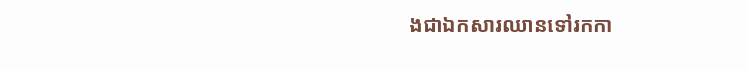ងជាឯកសារឈានទៅរកកា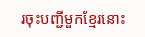រចុះបញ្ជីមួកខ្មែរនោះ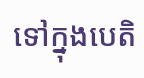ទៅក្នុងបេតិ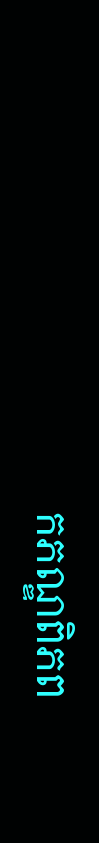កភណ្ឌពិភព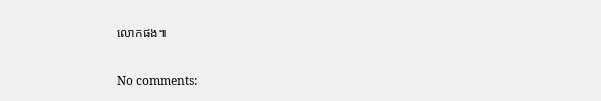លោកផង៕

No comments: